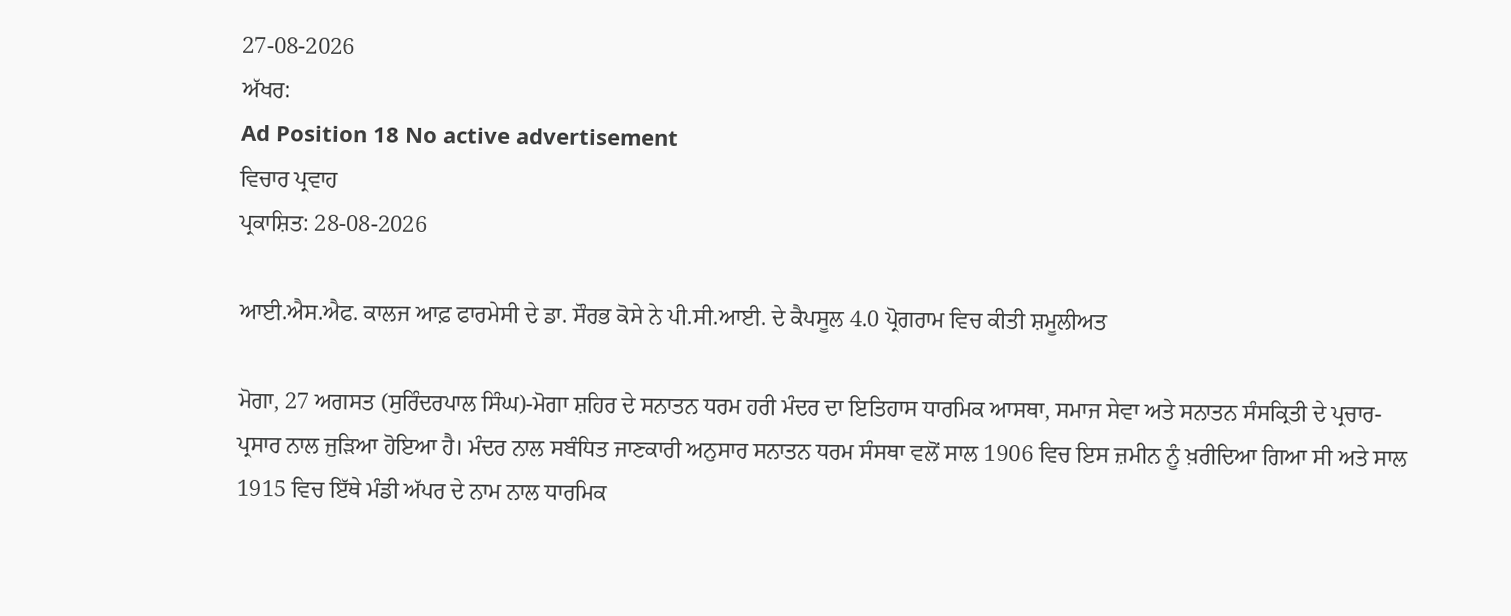27-08-2026
ਅੱਖਰ:
Ad Position 18 No active advertisement
ਵਿਚਾਰ ਪ੍ਰਵਾਹ
ਪ੍ਰਕਾਸ਼ਿਤ: 28-08-2026

ਆਈ.ਐਸ.ਐਫ. ਕਾਲਜ ਆਫ਼ ਫਾਰਮੇਸੀ ਦੇ ਡਾ. ਸੌਰਭ ਕੋਸੇ ਨੇ ਪੀ.ਸੀ.ਆਈ. ਦੇ ਕੈਪਸੂਲ 4.0 ਪ੍ਰੋਗਰਾਮ ਵਿਚ ਕੀਤੀ ਸ਼ਮੂਲੀਅਤ

ਮੋਗਾ, 27 ਅਗਸਤ (ਸੁਰਿੰਦਰਪਾਲ ਸਿੰਘ)-ਮੋਗਾ ਸ਼ਹਿਰ ਦੇ ਸਨਾਤਨ ਧਰਮ ਹਰੀ ਮੰਦਰ ਦਾ ਇਤਿਹਾਸ ਧਾਰਮਿਕ ਆਸਥਾ, ਸਮਾਜ ਸੇਵਾ ਅਤੇ ਸਨਾਤਨ ਸੰਸਕ੍ਰਿਤੀ ਦੇ ਪ੍ਰਚਾਰ-ਪ੍ਰਸਾਰ ਨਾਲ ਜੁੜਿਆ ਹੋਇਆ ਹੈ। ਮੰਦਰ ਨਾਲ ਸਬੰਧਿਤ ਜਾਣਕਾਰੀ ਅਨੁਸਾਰ ਸਨਾਤਨ ਧਰਮ ਸੰਸਥਾ ਵਲੋਂ ਸਾਲ 1906 ਵਿਚ ਇਸ ਜ਼ਮੀਨ ਨੂੰ ਖ਼ਰੀਦਿਆ ਗਿਆ ਸੀ ਅਤੇ ਸਾਲ 1915 ਵਿਚ ਇੱਥੇ ਮੰਡੀ ਅੱਪਰ ਦੇ ਨਾਮ ਨਾਲ ਧਾਰਮਿਕ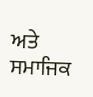ਅਤੇ ਸਮਾਜਿਕ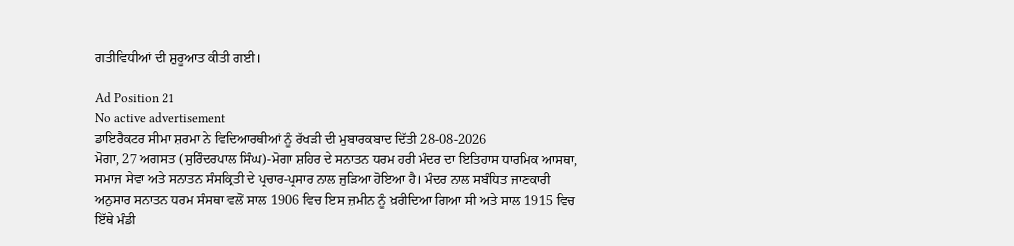ਗਤੀਵਿਧੀਆਂ ਦੀ ਸ਼ੁਰੂਆਤ ਕੀਤੀ ਗਈ।

Ad Position 21
No active advertisement
ਡਾਇਰੈਕਟਰ ਸੀਮਾ ਸ਼ਰਮਾ ਨੇ ਵਿਦਿਆਰਥੀਆਂ ਨੂੰ ਰੱਖੜੀ ਦੀ ਮੁਬਾਰਕਬਾਦ ਦਿੱਤੀ 28-08-2026
ਮੋਗਾ, 27 ਅਗਸਤ (ਸੁਰਿੰਦਰਪਾਲ ਸਿੰਘ)-ਮੋਗਾ ਸ਼ਹਿਰ ਦੇ ਸਨਾਤਨ ਧਰਮ ਹਰੀ ਮੰਦਰ ਦਾ ਇਤਿਹਾਸ ਧਾਰਮਿਕ ਆਸਥਾ, ਸਮਾਜ ਸੇਵਾ ਅਤੇ ਸਨਾਤਨ ਸੰਸਕ੍ਰਿਤੀ ਦੇ ਪ੍ਰਚਾਰ-ਪ੍ਰਸਾਰ ਨਾਲ ਜੁੜਿਆ ਹੋਇਆ ਹੈ। ਮੰਦਰ ਨਾਲ ਸਬੰਧਿਤ ਜਾਣਕਾਰੀ ਅਨੁਸਾਰ ਸਨਾਤਨ ਧਰਮ ਸੰਸਥਾ ਵਲੋਂ ਸਾਲ 1906 ਵਿਚ ਇਸ ਜ਼ਮੀਨ ਨੂੰ ਖ਼ਰੀਦਿਆ ਗਿਆ ਸੀ ਅਤੇ ਸਾਲ 1915 ਵਿਚ ਇੱਥੇ ਮੰਡੀ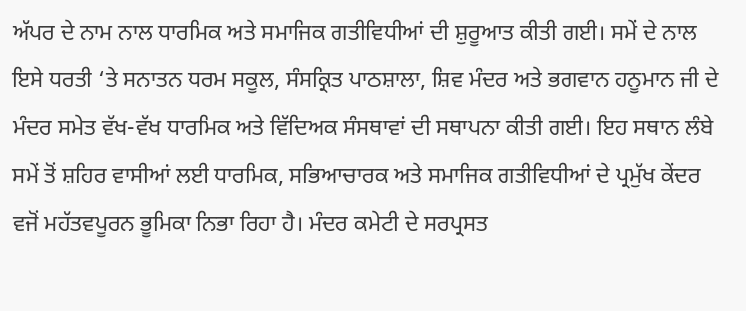ਅੱਪਰ ਦੇ ਨਾਮ ਨਾਲ ਧਾਰਮਿਕ ਅਤੇ ਸਮਾਜਿਕ ਗਤੀਵਿਧੀਆਂ ਦੀ ਸ਼ੁਰੂਆਤ ਕੀਤੀ ਗਈ। ਸਮੇਂ ਦੇ ਨਾਲ ਇਸੇ ਧਰਤੀ ‘ਤੇ ਸਨਾਤਨ ਧਰਮ ਸਕੂਲ, ਸੰਸਕ੍ਰਿਤ ਪਾਠਸ਼ਾਲਾ, ਸ਼ਿਵ ਮੰਦਰ ਅਤੇ ਭਗਵਾਨ ਹਨੂਮਾਨ ਜੀ ਦੇ ਮੰਦਰ ਸਮੇਤ ਵੱਖ-ਵੱਖ ਧਾਰਮਿਕ ਅਤੇ ਵਿੱਦਿਅਕ ਸੰਸਥਾਵਾਂ ਦੀ ਸਥਾਪਨਾ ਕੀਤੀ ਗਈ। ਇਹ ਸਥਾਨ ਲੰਬੇ ਸਮੇਂ ਤੋਂ ਸ਼ਹਿਰ ਵਾਸੀਆਂ ਲਈ ਧਾਰਮਿਕ, ਸਭਿਆਚਾਰਕ ਅਤੇ ਸਮਾਜਿਕ ਗਤੀਵਿਧੀਆਂ ਦੇ ਪ੍ਰਮੁੱਖ ਕੇਂਦਰ ਵਜੋਂ ਮਹੱਤਵਪੂਰਨ ਭੂਮਿਕਾ ਨਿਭਾ ਰਿਹਾ ਹੈ। ਮੰਦਰ ਕਮੇਟੀ ਦੇ ਸਰਪ੍ਰਸਤ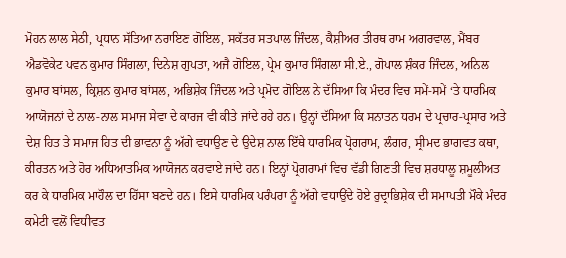ਮੋਹਨ ਲਾਲ ਸੇਠੀ, ਪ੍ਰਧਾਨ ਸੱਤਿਆ ਨਰਾਇਣ ਗੋਇਲ, ਸਕੱਤਰ ਸਤਪਾਲ ਜਿੰਦਲ, ਕੈਸ਼ੀਅਰ ਤੀਰਥ ਰਾਮ ਅਗਰਵਾਲ, ਮੈਂਬਰ ਐਡਵੋਕੇਟ ਪਵਨ ਕੁਮਾਰ ਸਿੰਗਲਾ, ਦਿਨੇਸ਼ ਗੁਪਤਾ, ਅਜੈ ਗੋਇਲ, ਪ੍ਰੇਮ ਕੁਮਾਰ ਸਿੰਗਲਾ ਸੀ.ਏ., ਗੋਪਾਲ ਸ਼ੰਕਰ ਜਿੰਦਲ, ਅਨਿਲ ਕੁਮਾਰ ਬਾਂਸਲ, ਕ੍ਰਿਸ਼ਨ ਕੁਮਾਰ ਬਾਂਸਲ, ਅਭਿਸ਼ੇਕ ਜਿੰਦਲ ਅਤੇ ਪ੍ਰਮੋਦ ਗੋਇਲ ਨੇ ਦੱਸਿਆ ਕਿ ਮੰਦਰ ਵਿਚ ਸਮੇਂ-ਸਮੇਂ ‘ਤੇ ਧਾਰਮਿਕ ਆਯੋਜਨਾਂ ਦੇ ਨਾਲ-ਨਾਲ ਸਮਾਜ ਸੇਵਾ ਦੇ ਕਾਰਜ ਵੀ ਕੀਤੇ ਜਾਂਦੇ ਰਹੇ ਹਨ। ਉਨ੍ਹਾਂ ਦੱਸਿਆ ਕਿ ਸਨਾਤਨ ਧਰਮ ਦੇ ਪ੍ਰਚਾਰ-ਪ੍ਰਸਾਰ ਅਤੇ ਦੇਸ਼ ਹਿਤ ਤੇ ਸਮਾਜ ਹਿਤ ਦੀ ਭਾਵਨਾ ਨੂੰ ਅੱਗੇ ਵਧਾਉਣ ਦੇ ਉਦੇਸ਼ ਨਾਲ ਇੱਥੇ ਧਾਰਮਿਕ ਪ੍ਰੋਗਰਾਮ, ਲੰਗਰ, ਸ੍ਰੀਮਦ ਭਾਗਵਤ ਕਥਾ, ਕੀਰਤਨ ਅਤੇ ਹੋਰ ਅਧਿਆਤਮਿਕ ਆਯੋਜਨ ਕਰਵਾਏ ਜਾਂਦੇ ਹਨ। ਇਨ੍ਹਾਂ ਪ੍ਰੋਗਰਾਮਾਂ ਵਿਚ ਵੱਡੀ ਗਿਣਤੀ ਵਿਚ ਸ਼ਰਧਾਲੂ ਸ਼ਮੂਲੀਅਤ ਕਰ ਕੇ ਧਾਰਮਿਕ ਮਾਹੌਲ ਦਾ ਹਿੱਸਾ ਬਣਦੇ ਹਨ। ਇਸੇ ਧਾਰਮਿਕ ਪਰੰਪਰਾ ਨੂੰ ਅੱਗੇ ਵਧਾਉਂਦੇ ਹੋਏ ਰੁਦ੍ਰਾਭਿਸ਼ੇਕ ਦੀ ਸਮਾਪਤੀ ਮੌਕੇ ਮੰਦਰ ਕਮੇਟੀ ਵਲੋਂ ਵਿਧੀਵਤ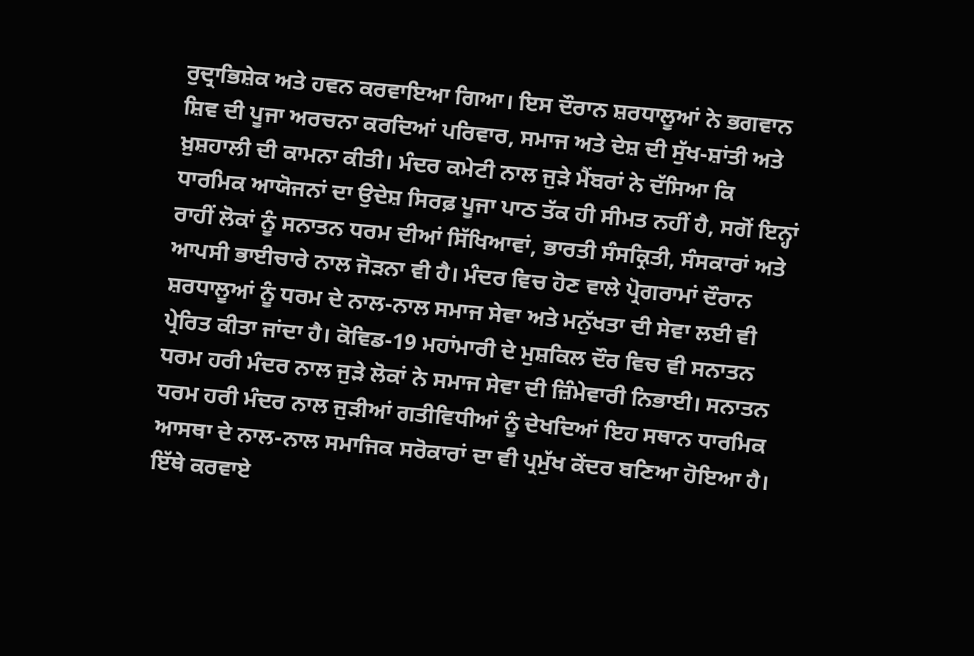ਰੁਦ੍ਰਾਭਿਸ਼ੇਕ ਅਤੇ ਹਵਨ ਕਰਵਾਇਆ ਗਿਆ। ਇਸ ਦੌਰਾਨ ਸ਼ਰਧਾਲੂਆਂ ਨੇ ਭਗਵਾਨ ਸ਼ਿਵ ਦੀ ਪੂਜਾ ਅਰਚਨਾ ਕਰਦਿਆਂ ਪਰਿਵਾਰ, ਸਮਾਜ ਅਤੇ ਦੇਸ਼ ਦੀ ਸੁੱਖ-ਸ਼ਾਂਤੀ ਅਤੇ ਖ਼ੁਸ਼ਹਾਲੀ ਦੀ ਕਾਮਨਾ ਕੀਤੀ। ਮੰਦਰ ਕਮੇਟੀ ਨਾਲ ਜੁੜੇ ਮੈਂਬਰਾਂ ਨੇ ਦੱਸਿਆ ਕਿ ਧਾਰਮਿਕ ਆਯੋਜਨਾਂ ਦਾ ਉਦੇਸ਼ ਸਿਰਫ਼ ਪੂਜਾ ਪਾਠ ਤੱਕ ਹੀ ਸੀਮਤ ਨਹੀਂ ਹੈ, ਸਗੋਂ ਇਨ੍ਹਾਂ ਰਾਹੀਂ ਲੋਕਾਂ ਨੂੰ ਸਨਾਤਨ ਧਰਮ ਦੀਆਂ ਸਿੱਖਿਆਵਾਂ, ਭਾਰਤੀ ਸੰਸਕ੍ਰਿਤੀ, ਸੰਸਕਾਰਾਂ ਅਤੇ ਆਪਸੀ ਭਾਈਚਾਰੇ ਨਾਲ ਜੋੜਨਾ ਵੀ ਹੈ। ਮੰਦਰ ਵਿਚ ਹੋਣ ਵਾਲੇ ਪ੍ਰੋਗਰਾਮਾਂ ਦੌਰਾਨ ਸ਼ਰਧਾਲੂਆਂ ਨੂੰ ਧਰਮ ਦੇ ਨਾਲ-ਨਾਲ ਸਮਾਜ ਸੇਵਾ ਅਤੇ ਮਨੁੱਖਤਾ ਦੀ ਸੇਵਾ ਲਈ ਵੀ ਪ੍ਰੇਰਿਤ ਕੀਤਾ ਜਾਂਦਾ ਹੈ। ਕੋਵਿਡ-19 ਮਹਾਂਮਾਰੀ ਦੇ ਮੁਸ਼ਕਿਲ ਦੌਰ ਵਿਚ ਵੀ ਸਨਾਤਨ ਧਰਮ ਹਰੀ ਮੰਦਰ ਨਾਲ ਜੁੜੇ ਲੋਕਾਂ ਨੇ ਸਮਾਜ ਸੇਵਾ ਦੀ ਜ਼ਿੰਮੇਵਾਰੀ ਨਿਭਾਈ। ਸਨਾਤਨ ਧਰਮ ਹਰੀ ਮੰਦਰ ਨਾਲ ਜੁੜੀਆਂ ਗਤੀਵਿਧੀਆਂ ਨੂੰ ਦੇਖਦਿਆਂ ਇਹ ਸਥਾਨ ਧਾਰਮਿਕ ਆਸਥਾ ਦੇ ਨਾਲ-ਨਾਲ ਸਮਾਜਿਕ ਸਰੋਕਾਰਾਂ ਦਾ ਵੀ ਪ੍ਰਮੁੱਖ ਕੇਂਦਰ ਬਣਿਆ ਹੋਇਆ ਹੈ। ਇੱਥੇ ਕਰਵਾਏ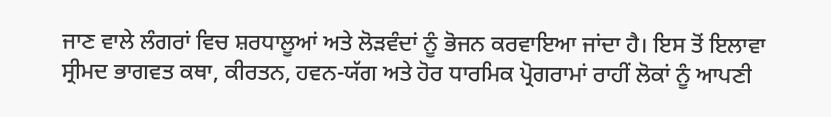ਜਾਣ ਵਾਲੇ ਲੰਗਰਾਂ ਵਿਚ ਸ਼ਰਧਾਲੂਆਂ ਅਤੇ ਲੋੜਵੰਦਾਂ ਨੂੰ ਭੋਜਨ ਕਰਵਾਇਆ ਜਾਂਦਾ ਹੈ। ਇਸ ਤੋਂ ਇਲਾਵਾ ਸ੍ਰੀਮਦ ਭਾਗਵਤ ਕਥਾ, ਕੀਰਤਨ, ਹਵਨ-ਯੱਗ ਅਤੇ ਹੋਰ ਧਾਰਮਿਕ ਪ੍ਰੋਗਰਾਮਾਂ ਰਾਹੀਂ ਲੋਕਾਂ ਨੂੰ ਆਪਣੀ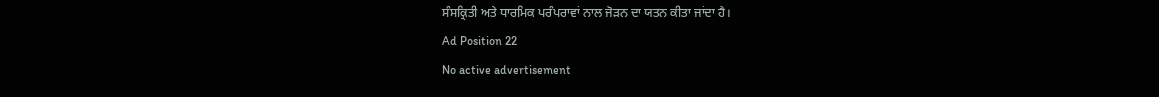ਸੰਸਕ੍ਰਿਤੀ ਅਤੇ ਧਾਰਮਿਕ ਪਰੰਪਰਾਵਾਂ ਨਾਲ ਜੋੜਨ ਦਾ ਯਤਨ ਕੀਤਾ ਜਾਂਦਾ ਹੈ।
Ad Position 22
No active advertisement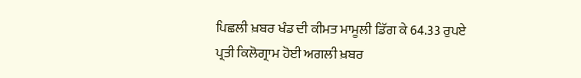ਪਿਛਲੀ ਖ਼ਬਰ ਖੰਡ ਦੀ ਕੀਮਤ ਮਾਮੂਲੀ ਡਿੱਗ ਕੇ 64.33 ਰੁਪਏ ਪ੍ਰਤੀ ਕਿਲੋਗ੍ਰਾਮ ਹੋਈ ਅਗਲੀ ਖ਼ਬਰ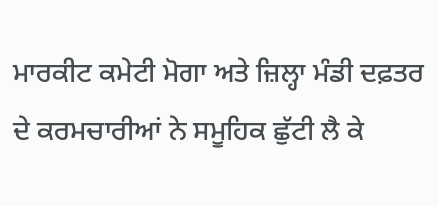ਮਾਰਕੀਟ ਕਮੇਟੀ ਮੋਗਾ ਅਤੇ ਜ਼ਿਲ੍ਹਾ ਮੰਡੀ ਦਫ਼ਤਰ ਦੇ ਕਰਮਚਾਰੀਆਂ ਨੇ ਸਮੂਹਿਕ ਛੁੱਟੀ ਲੈ ਕੇ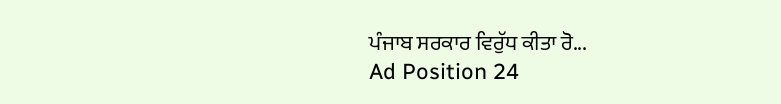ਪੰਜਾਬ ਸਰਕਾਰ ਵਿਰੁੱਧ ਕੀਤਾ ਰੋ...
Ad Position 24